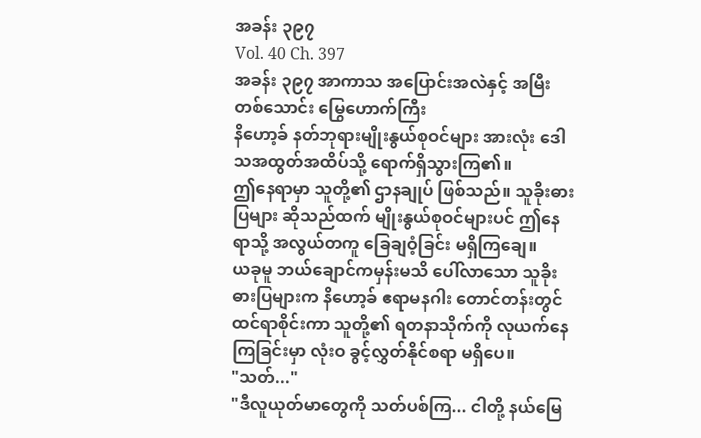အခန်း ၃၉၇
Vol. 40 Ch. 397
အခန်း ၃၉၇ အာကာသ အပြောင်းအလဲနှင့် အမြီးတစ်သောင်း မြွေဟောက်ကြီး
နိဟော့ခ် နတ်ဘုရားမျိုးနွယ်စုဝင်များ အားလုံး ဒေါသအထွတ်အထိပ်သို့ ရောက်ရှိသွားကြ၏။
ဤနေရာမှာ သူတို့၏ ဌာနချုပ် ဖြစ်သည်။ သူခိုးဓားပြများ ဆိုသည်ထက် မျိုးနွယ်စုဝင်များပင် ဤနေရာသို့ အလွယ်တကူ ခြေချဝံ့ခြင်း မရှိကြချေ။
ယခုမူ ဘယ်ချောင်ကမှန်းမသိ ပေါ်လာသော သူခိုးဓားပြများက နိဟော့ခ် ဧရာမနဂါး တောင်တန်းတွင် ထင်ရာစိုင်းကာ သူတို့၏ ရတနာသိုက်ကို လုယက်နေကြခြင်းမှာ လုံးဝ ခွင့်လွှတ်နိုင်စရာ မရှိပေ။
"သတ်..."
"ဒီလူယုတ်မာတွေကို သတ်ပစ်ကြ... ငါတို့ နယ်မြေ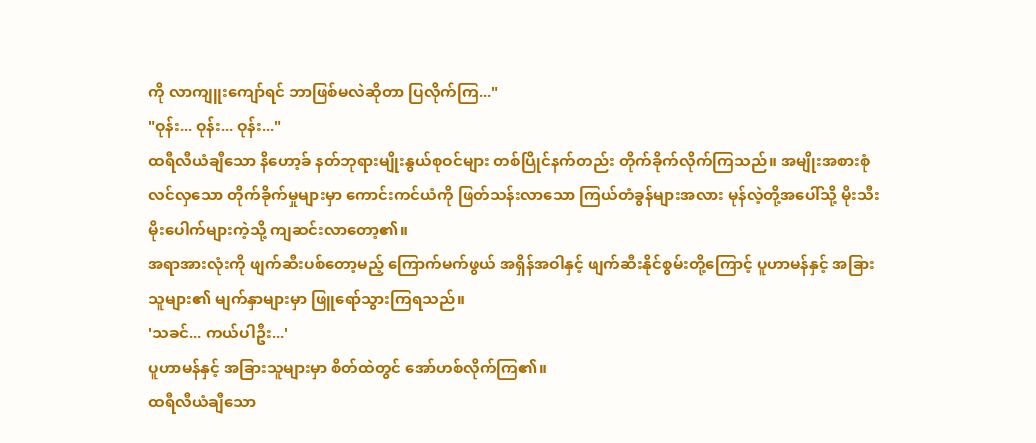ကို လာကျူးကျော်ရင် ဘာဖြစ်မလဲဆိုတာ ပြလိုက်ကြ..."
"ဝုန်း... ဝုန်း... ဝုန်း..."
ထရီလီယံချီသော နိဟော့ခ် နတ်ဘုရားမျိုးနွယ်စုဝင်များ တစ်ပြိုင်နက်တည်း တိုက်ခိုက်လိုက်ကြသည်။ အမျိုးအစားစုံလင်လှသော တိုက်ခိုက်မှုများမှာ ကောင်းကင်ယံကို ဖြတ်သန်းလာသော ကြယ်တံခွန်များအလား မုန်လဲ့တို့အပေါ်သို့ မိုးသီးမိုးပေါက်များကဲ့သို့ ကျဆင်းလာတော့၏။
အရာအားလုံးကို ဖျက်ဆီးပစ်တော့မည့် ကြောက်မက်ဖွယ် အရှိန်အဝါနှင့် ဖျက်ဆီးနိုင်စွမ်းတို့ကြောင့် ပူဟာမန်နှင့် အခြားသူများ၏ မျက်နှာများမှာ ဖြူရော်သွားကြရသည်။
'သခင်... ကယ်ပါဦး...'
ပူဟာမန်နှင့် အခြားသူများမှာ စိတ်ထဲတွင် အော်ဟစ်လိုက်ကြ၏။
ထရီလီယံချီသော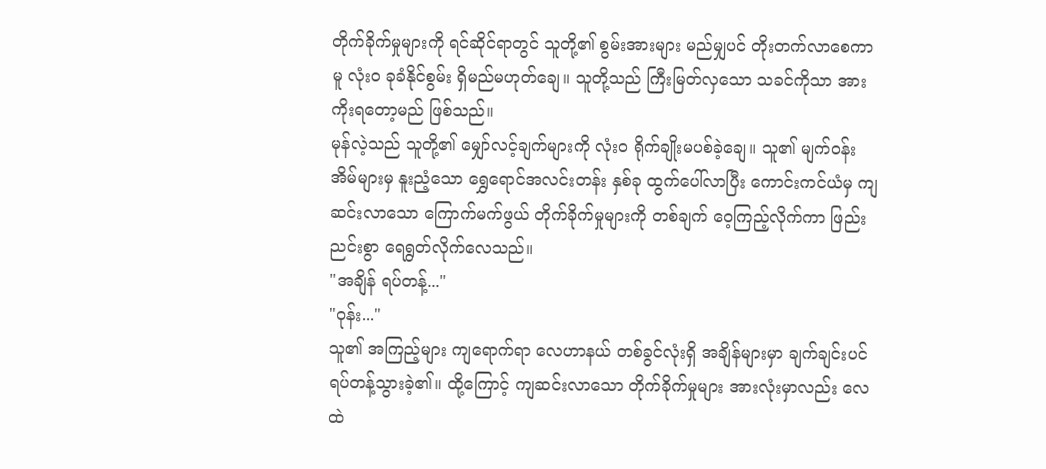တိုက်ခိုက်မှုများကို ရင်ဆိုင်ရာတွင် သူတို့၏ စွမ်းအားများ မည်မျှပင် တိုးတက်လာစေကာမူ လုံးဝ ခုခံနိုင်စွမ်း ရှိမည်မဟုတ်ချေ။ သူတို့သည် ကြီးမြတ်လှသော သခင်ကိုသာ အားကိုးရတော့မည် ဖြစ်သည်။
မုန်လဲ့သည် သူတို့၏ မျှော်လင့်ချက်များကို လုံးဝ ရိုက်ချိုးမပစ်ခဲ့ချေ။ သူ၏ မျက်ဝန်းအိမ်များမှ နူးညံ့သော ရွှေရောင်အလင်းတန်း နှစ်ခု ထွက်ပေါ်လာပြီး ကောင်းကင်ယံမှ ကျဆင်းလာသော ကြောက်မက်ဖွယ် တိုက်ခိုက်မှုများကို တစ်ချက် ဝေ့ကြည့်လိုက်ကာ ဖြည်းညင်းစွာ ရေရွတ်လိုက်လေသည်။
"အချိန် ရပ်တန့်..."
"ဝုန်း..."
သူ၏ အကြည့်များ ကျရောက်ရာ လေဟာနယ် တစ်ခွင်လုံးရှိ အချိန်များမှာ ချက်ချင်းပင် ရပ်တန့်သွားခဲ့၏။ ထို့ကြောင့် ကျဆင်းလာသော တိုက်ခိုက်မှုများ အားလုံးမှာလည်း လေထဲ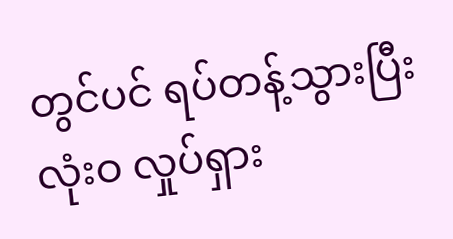တွင်ပင် ရပ်တန့်သွားပြီး လုံးဝ လှုပ်ရှား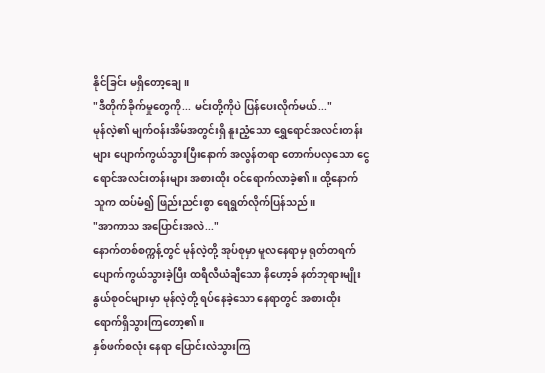နိုင်ခြင်း မရှိတော့ချေ။
"ဒီတိုက်ခိုက်မှုတွေကို... မင်းတို့ကိုပဲ ပြန်ပေးလိုက်မယ်..."
မုန်လဲ့၏ မျက်ဝန်းအိမ်အတွင်းရှိ နူးညံ့သော ရွှေရောင်အလင်းတန်းများ ပျောက်ကွယ်သွားပြီးနောက် အလွန်တရာ တောက်ပလှသော ငွေရောင်အလင်းတန်းများ အစားထိုး ဝင်ရောက်လာခဲ့၏။ ထို့နောက် သူက ထပ်မံ၍ ဖြည်းညင်းစွာ ရေရွတ်လိုက်ပြန်သည်။
"အာကာသ အပြောင်းအလဲ..."
နောက်တစ်စက္ကန့်တွင် မုန်လဲ့တို့ အုပ်စုမှာ မူလနေရာမှ ရုတ်တရက် ပျောက်ကွယ်သွားခဲ့ပြီး ထရီလီယံချီသော နိဟော့ခ် နတ်ဘုရားမျိုးနွယ်စုဝင်များမှာ မုန်လဲ့တို့ ရပ်နေခဲ့သော နေရာတွင် အစားထိုး ရောက်ရှိသွားကြတော့၏။
နှစ်ဖက်စလုံး နေရာ ပြောင်းလဲသွားကြ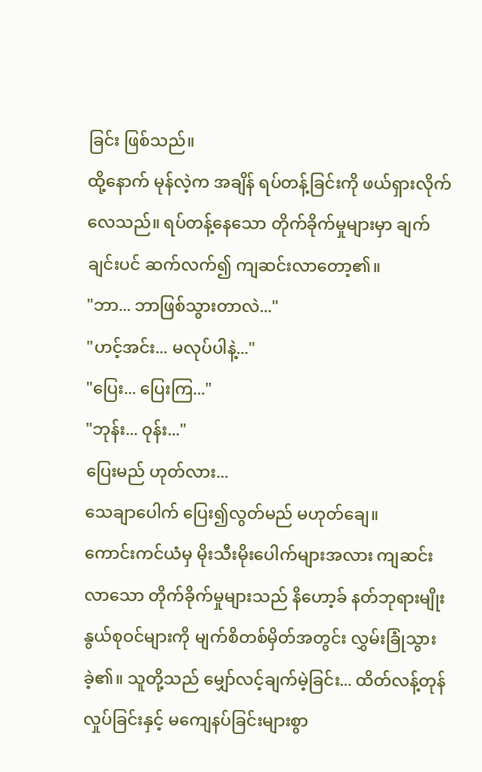ခြင်း ဖြစ်သည်။
ထို့နောက် မုန်လဲ့က အချိန် ရပ်တန့်ခြင်းကို ဖယ်ရှားလိုက်လေသည်။ ရပ်တန့်နေသော တိုက်ခိုက်မှုများမှာ ချက်ချင်းပင် ဆက်လက်၍ ကျဆင်းလာတော့၏။
"ဘာ... ဘာဖြစ်သွားတာလဲ..."
"ဟင့်အင်း... မလုပ်ပါနဲ့..."
"ပြေး... ပြေးကြ..."
"ဘုန်း... ဝုန်း..."
ပြေးမည် ဟုတ်လား...
သေချာပေါက် ပြေး၍လွတ်မည် မဟုတ်ချေ။
ကောင်းကင်ယံမှ မိုးသီးမိုးပေါက်များအလား ကျဆင်းလာသော တိုက်ခိုက်မှုများသည် နိဟော့ခ် နတ်ဘုရားမျိုးနွယ်စုဝင်များကို မျက်စိတစ်မှိတ်အတွင်း လွှမ်းခြုံသွားခဲ့၏။ သူတို့သည် မျှော်လင့်ချက်မဲ့ခြင်း... ထိတ်လန့်တုန်လှုပ်ခြင်းနှင့် မကျေနပ်ခြင်းများစွာ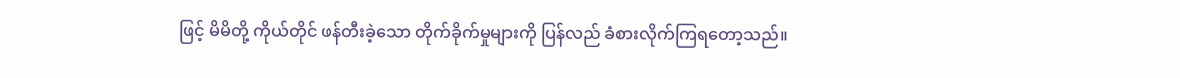ဖြင့် မိမိတို့ ကိုယ်တိုင် ဖန်တီးခဲ့သော တိုက်ခိုက်မှုများကို ပြန်လည် ခံစားလိုက်ကြရတော့သည်။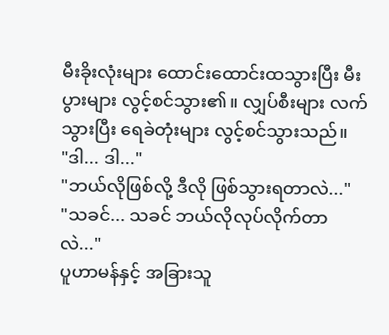မီးခိုးလုံးများ ထောင်းထောင်းထသွားပြီး မီးပွားများ လွင့်စင်သွား၏။ လျှပ်စီးများ လက်သွားပြီး ရေခဲတုံးများ လွင့်စင်သွားသည်။
"ဒါ... ဒါ..."
"ဘယ်လိုဖြစ်လို့ ဒီလို ဖြစ်သွားရတာလဲ..."
"သခင်... သခင် ဘယ်လိုလုပ်လိုက်တာလဲ..."
ပူဟာမန်နှင့် အခြားသူ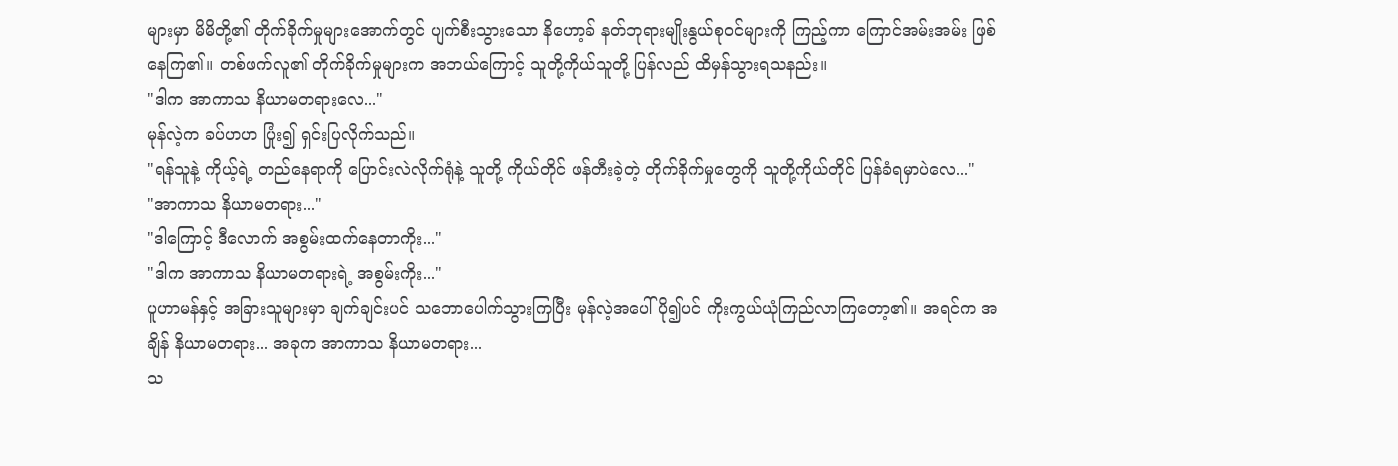များမှာ မိမိတို့၏ တိုက်ခိုက်မှုများအောက်တွင် ပျက်စီးသွားသော နိဟော့ခ် နတ်ဘုရားမျိုးနွယ်စုဝင်များကို ကြည့်ကာ ကြောင်အမ်းအမ်း ဖြစ်နေကြ၏။ တစ်ဖက်လူ၏ တိုက်ခိုက်မှုများက အဘယ်ကြောင့် သူတို့ကိုယ်သူတို့ ပြန်လည် ထိမှန်သွားရသနည်း။
"ဒါက အာကာသ နိယာမတရားလေ..."
မုန်လဲ့က ခပ်ဟဟ ပြုံး၍ ရှင်းပြလိုက်သည်။
"ရန်သူနဲ့ ကိုယ့်ရဲ့ တည်နေရာကို ပြောင်းလဲလိုက်ရုံနဲ့ သူတို့ ကိုယ်တိုင် ဖန်တီးခဲ့တဲ့ တိုက်ခိုက်မှုတွေကို သူတို့ကိုယ်တိုင် ပြန်ခံရမှာပဲလေ..."
"အာကာသ နိယာမတရား..."
"ဒါကြောင့် ဒီလောက် အစွမ်းထက်နေတာကိုး..."
"ဒါက အာကာသ နိယာမတရားရဲ့ အစွမ်းကိုး..."
ပူဟာမန်နှင့် အခြားသူများမှာ ချက်ချင်းပင် သဘောပေါက်သွားကြပြီး မုန်လဲ့အပေါ် ပို၍ပင် ကိုးကွယ်ယုံကြည်လာကြတော့၏။ အရင်က အချိန် နိယာမတရား... အခုက အာကာသ နိယာမတရား...
သ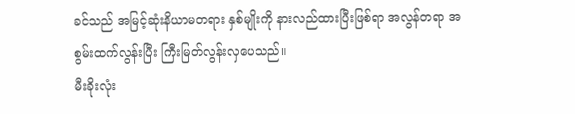ခင်သည် အမြင့်ဆုံးနိယာမတရား နှစ်မျိုးကို နားလည်ထားပြီးဖြစ်ရာ အလွန်တရာ အစွမ်းထက်လွန်းပြီး ကြီးမြတ်လွန်းလှပေသည်။
မီးခိုးလုံး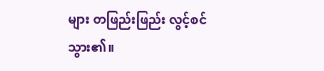များ တဖြည်းဖြည်း လွင့်စင်သွား၏။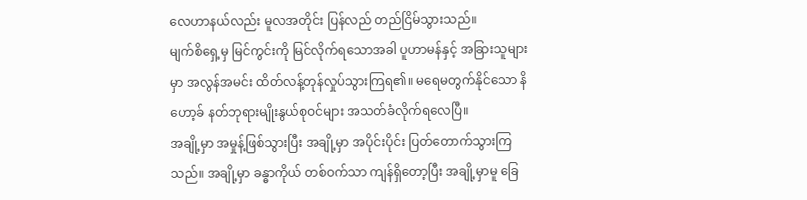လေဟာနယ်လည်း မူလအတိုင်း ပြန်လည် တည်ငြိမ်သွားသည်။
မျက်စိရှေ့မှ မြင်ကွင်းကို မြင်လိုက်ရသောအခါ ပူဟာမန်နှင့် အခြားသူများမှာ အလွန်အမင်း ထိတ်လန့်တုန်လှုပ်သွားကြရ၏။ မရေမတွက်နိုင်သော နိဟော့ခ် နတ်ဘုရားမျိုးနွယ်စုဝင်များ အသတ်ခံလိုက်ရလေပြီ။
အချို့မှာ အမှုန့်ဖြစ်သွားပြီး အချို့မှာ အပိုင်းပိုင်း ပြတ်တောက်သွားကြသည်။ အချို့မှာ ခန္ဓာကိုယ် တစ်ဝက်သာ ကျန်ရှိတော့ပြီး အချို့မှာမူ ခြေ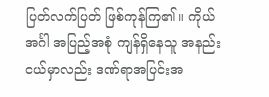ပြတ်လက်ပြတ် ဖြစ်ကုန်ကြ၏။ ကိုယ်အင်္ဂါ အပြည့်အစုံ ကျန်ရှိနေသူ အနည်းငယ်မှာလည်း ဒဏ်ရာအပြင်းအ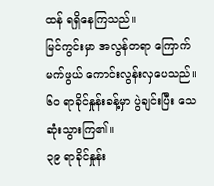ထန် ရရှိနေကြသည်။
မြင်ကွင်းမှာ အလွန်တရာ ကြောက်မက်ဖွယ် ကောင်းလွန်းလှပေသည်။
၆၀ ရာခိုင်နှုန်းခန့်မှာ ပွဲချင်းပြီး သေဆုံးသွားကြ၏။
၃၉ ရာခိုင်နှုန်း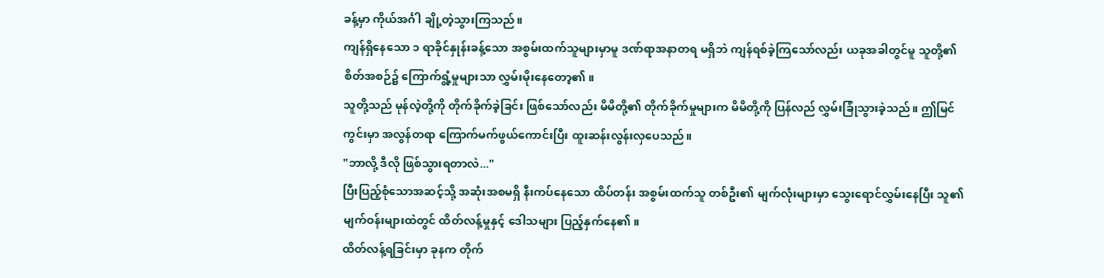ခန့်မှာ ကိုယ်အင်္ဂါ ချို့တဲ့သွားကြသည်။
ကျန်ရှိနေသော ၁ ရာခိုင်နှုန်းခန့်သော အစွမ်းထက်သူများမှာမူ ဒဏ်ရာအနာတရ မရှိဘဲ ကျန်ရစ်ခဲ့ကြသော်လည်း ယခုအခါတွင်မူ သူတို့၏ စိတ်အစဉ်၌ ကြောက်ရွံ့မှုများသာ လွှမ်းမိုးနေတော့၏။
သူတို့သည် မုန်လဲ့တို့ကို တိုက်ခိုက်ခဲ့ခြင်း ဖြစ်သော်လည်း မိမိတို့၏ တိုက်ခိုက်မှုများက မိမိတို့ကို ပြန်လည် လွှမ်းခြုံသွားခဲ့သည်။ ဤမြင်ကွင်းမှာ အလွန်တရာ ကြောက်မက်ဖွယ်ကောင်းပြီး ထူးဆန်းလွန်းလှပေသည်။
"ဘာလို့ ဒီလို ဖြစ်သွားရတာလဲ..."
ပြီးပြည့်စုံသောအဆင့်သို့ အဆုံးအစမရှိ နီးကပ်နေသော ထိပ်တန်း အစွမ်းထက်သူ တစ်ဦး၏ မျက်လုံးများမှာ သွေးရောင်လွှမ်းနေပြီး သူ၏ မျက်ဝန်းများထဲတွင် ထိတ်လန့်မှုနှင့် ဒေါသများ ပြည့်နှက်နေ၏။
ထိတ်လန့်ရခြင်းမှာ ခုနက တိုက်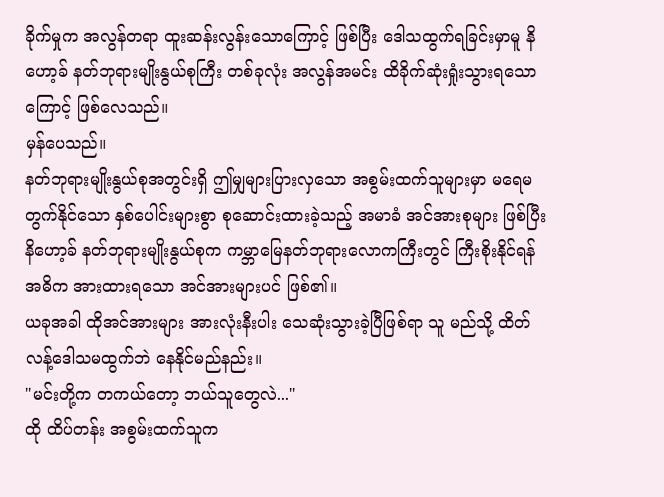ခိုက်မှုက အလွန်တရာ ထူးဆန်းလွန်းသောကြောင့် ဖြစ်ပြီး ဒေါသထွက်ရခြင်းမှာမူ နိဟော့ခ် နတ်ဘုရားမျိုးနွယ်စုကြီး တစ်ခုလုံး အလွန်အမင်း ထိခိုက်ဆုံးရှုံးသွားရသောကြောင့် ဖြစ်လေသည်။
မှန်ပေသည်။
နတ်ဘုရားမျိုးနွယ်စုအတွင်းရှိ ဤမျှများပြားလှသော အစွမ်းထက်သူများမှာ မရေမတွက်နိုင်သော နှစ်ပေါင်းများစွာ စုဆောင်းထားခဲ့သည့် အမာခံ အင်အားစုများ ဖြစ်ပြီး နိဟော့ခ် နတ်ဘုရားမျိုးနွယ်စုက ကမ္ဘာမြေနတ်ဘုရားလောကကြီးတွင် ကြီးစိုးနိုင်ရန် အဓိက အားထားရသော အင်အားများပင် ဖြစ်၏။
ယခုအခါ ထိုအင်အားများ အားလုံးနီးပါး သေဆုံးသွားခဲ့ပြီဖြစ်ရာ သူ မည်သို့ ထိတ်လန့်ဒေါသမထွက်ဘဲ နေနိုင်မည်နည်း။
"မင်းတို့က တကယ်တော့ ဘယ်သူတွေလဲ..."
ထို ထိပ်တန်း အစွမ်းထက်သူက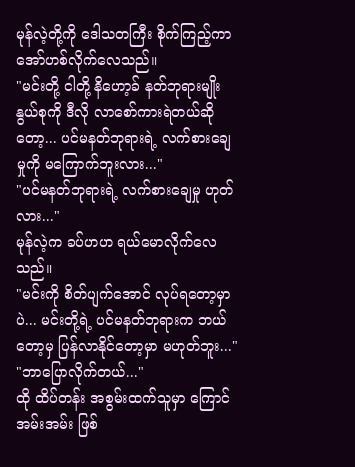မုန်လဲ့တို့ကို ဒေါသတကြီး စိုက်ကြည့်ကာ အော်ဟစ်လိုက်လေသည်။
"မင်းတို့ ငါတို့ နိဟော့ခ် နတ်ဘုရားမျိုးနွယ်စုကို ဒီလို လာစော်ကားရဲတယ်ဆိုတော့... ပင်မနတ်ဘုရားရဲ့ လက်စားချေမှုကို မကြောက်ဘူးလား..."
"ပင်မနတ်ဘုရားရဲ့ လက်စားချေမှု ဟုတ်လား..."
မုန်လဲ့က ခပ်ဟဟ ရယ်မောလိုက်လေသည်။
"မင်းကို စိတ်ပျက်အောင် လုပ်ရတော့မှာပဲ... မင်းတို့ရဲ့ ပင်မနတ်ဘုရားက ဘယ်တော့မှ ပြန်လာနိုင်တော့မှာ မဟုတ်ဘူး..."
"ဘာပြောလိုက်တယ်..."
ထို ထိပ်တန်း အစွမ်းထက်သူမှာ ကြောင်အမ်းအမ်း ဖြစ်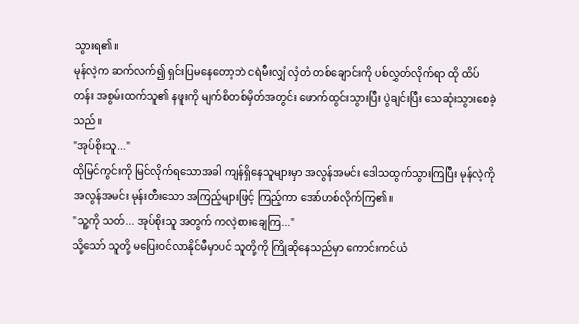သွားရ၏။
မုန်လဲ့က ဆက်လက်၍ ရှင်းပြမနေတော့ဘဲ ငရဲမီးလျှံ လှံတံ တစ်ချောင်းကို ပစ်လွှတ်လိုက်ရာ ထို ထိပ်တန်း အစွမ်းထက်သူ၏ နဖူးကို မျက်စိတစ်မှိတ်အတွင်း ဖောက်ထွင်းသွားပြီး ပွဲချင်းပြီး သေဆုံးသွားစေခဲ့သည်။
"အုပ်စိုးသူ..."
ထိုမြင်ကွင်းကို မြင်လိုက်ရသောအခါ ကျန်ရှိနေသူများမှာ အလွန်အမင်း ဒေါသထွက်သွားကြပြီး မုန်လဲ့ကို အလွန်အမင်း မုန်းတီးသော အကြည့်များဖြင့် ကြည့်ကာ အော်ဟစ်လိုက်ကြ၏။
"သူ့ကို သတ်... အုပ်စိုးသူ အတွက် ကလဲ့စားချေကြ..."
သို့သော် သူတို့ မပြေးဝင်လာနိုင်မီမှာပင် သူတို့ကို ကြိုဆိုနေသည်မှာ ကောင်းကင်ယံ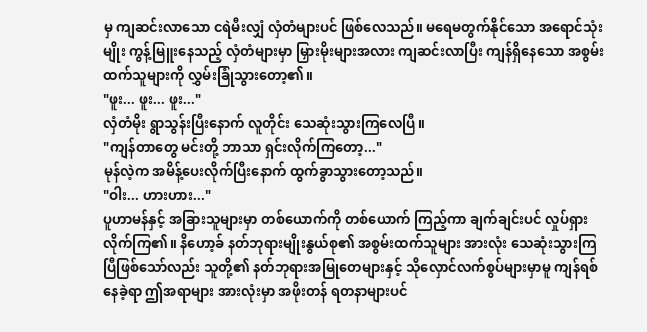မှ ကျဆင်းလာသော ငရဲမီးလျှံ လှံတံများပင် ဖြစ်လေသည်။ မရေမတွက်နိုင်သော အရောင်သုံးမျိုး ကွန့်မြူးနေသည့် လှံတံများမှာ မြှားမိုးများအလား ကျဆင်းလာပြီး ကျန်ရှိနေသော အစွမ်းထက်သူများကို လွှမ်းခြုံသွားတော့၏။
"ဖူး... ဖူး... ဖူး..."
လှံတံမိုး ရွာသွန်းပြီးနောက် လူတိုင်း သေဆုံးသွားကြလေပြီ။
"ကျန်တာတွေ မင်းတို့ ဘာသာ ရှင်းလိုက်ကြတော့..."
မုန်လဲ့က အမိန့်ပေးလိုက်ပြီးနောက် ထွက်ခွာသွားတော့သည်။
"ဝါး... ဟားဟား..."
ပူဟာမန်နှင့် အခြားသူများမှာ တစ်ယောက်ကို တစ်ယောက် ကြည့်ကာ ချက်ချင်းပင် လှုပ်ရှားလိုက်ကြ၏။ နိဟော့ခ် နတ်ဘုရားမျိုးနွယ်စု၏ အစွမ်းထက်သူများ အားလုံး သေဆုံးသွားကြပြီဖြစ်သော်လည်း သူတို့၏ နတ်ဘုရားအမြုတေများနှင့် သိုလှောင်လက်စွပ်များမှာမူ ကျန်ရစ်နေခဲ့ရာ ဤအရာများ အားလုံးမှာ အဖိုးတန် ရတနာများပင်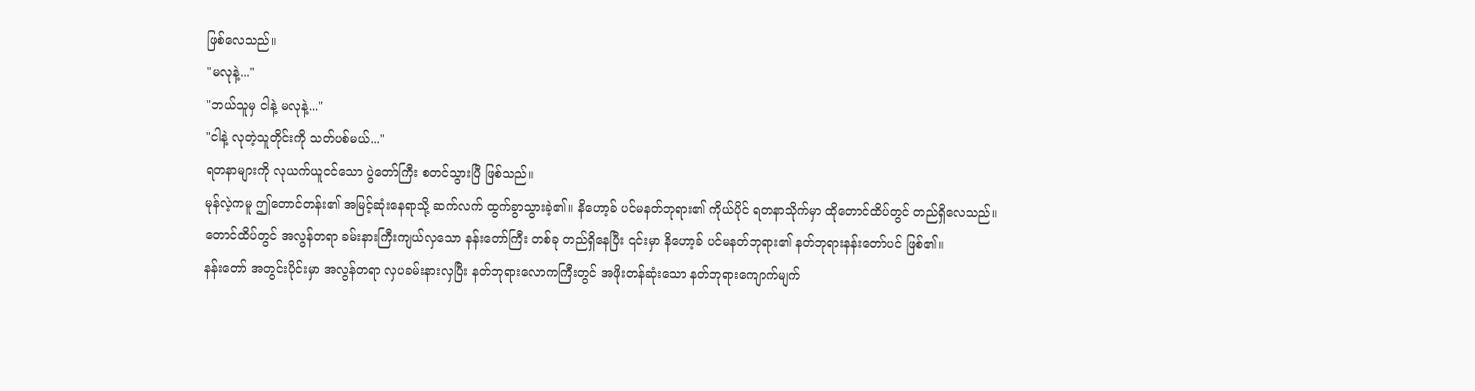ဖြစ်လေသည်။
"မလုနဲ့..."
"ဘယ်သူမှ ငါနဲ့ မလုနဲ့..."
"ငါနဲ့ လုတဲ့သူတိုင်းကို သတ်ပစ်မယ်..."
ရတနာများကို လုယက်ယူငင်သော ပွဲတော်ကြီး စတင်သွားပြီ ဖြစ်သည်။
မုန်လဲ့ကမူ ဤတောင်တန်း၏ အမြင့်ဆုံးနေရာသို့ ဆက်လက် ထွက်ခွာသွားခဲ့၏။ နိဟော့ခ် ပင်မနတ်ဘုရား၏ ကိုယ်ပိုင် ရတနာသိုက်မှာ ထိုတောင်ထိပ်တွင် တည်ရှိလေသည်။
တောင်ထိပ်တွင် အလွန်တရာ ခမ်းနားကြီးကျယ်လှသော နန်းတော်ကြီး တစ်ခု တည်ရှိနေပြီး ၎င်းမှာ နိဟော့ခ် ပင်မနတ်ဘုရား၏ နတ်ဘုရားနန်းတော်ပင် ဖြစ်၏။
နန်းတော် အတွင်းပိုင်းမှာ အလွန်တရာ လှပခမ်းနားလှပြီး နတ်ဘုရားလောကကြီးတွင် အဖိုးတန်ဆုံးသော နတ်ဘုရားကျောက်မျက်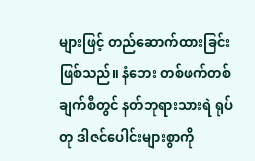များဖြင့် တည်ဆောက်ထားခြင်း ဖြစ်သည်။ နံဘေး တစ်ဖက်တစ်ချက်စီတွင် နတ်ဘုရားသားရဲ ရုပ်တု ဒါဇင်ပေါင်းများစွာကို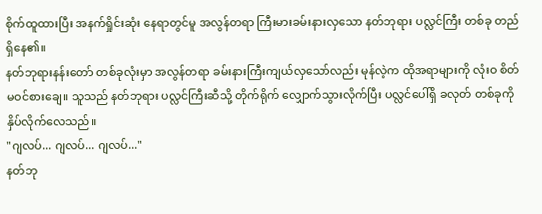စိုက်ထူထားပြီး အနက်ရှိုင်းဆုံး နေရာတွင်မူ အလွန်တရာ ကြီးမားခမ်းနားလှသော နတ်ဘုရား ပလ္လင်ကြီး တစ်ခု တည်ရှိနေ၏။
နတ်ဘုရားနန်းတော် တစ်ခုလုံးမှာ အလွန်တရာ ခမ်းနားကြီးကျယ်လှသော်လည်း မုန်လဲ့က ထိုအရာများကို လုံးဝ စိတ်မဝင်စားချေ။ သူသည် နတ်ဘုရား ပလ္လင်ကြီးဆီသို့ တိုက်ရိုက် လျှောက်သွားလိုက်ပြီး ပလ္လင်ပေါ်ရှိ ခလုတ် တစ်ခုကို နှိပ်လိုက်လေသည်။
"ဂျလပ်... ဂျလပ်... ဂျလပ်..."
နတ်ဘု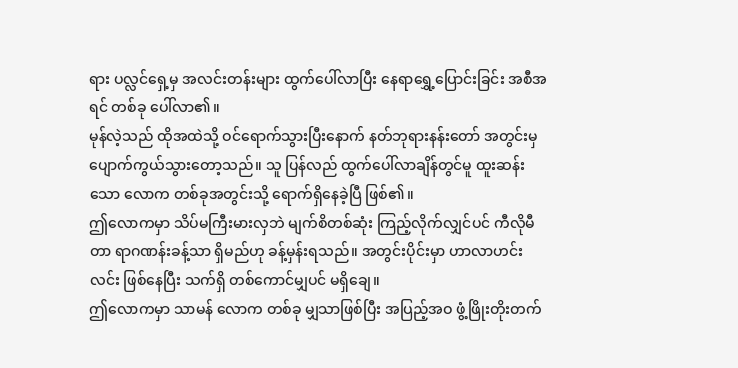ရား ပလ္လင်ရှေ့မှ အလင်းတန်းများ ထွက်ပေါ်လာပြီး နေရာရွှေ့ပြောင်းခြင်း အစီအရင် တစ်ခု ပေါ်လာ၏။
မုန်လဲ့သည် ထိုအထဲသို့ ဝင်ရောက်သွားပြီးနောက် နတ်ဘုရားနန်းတော် အတွင်းမှ ပျောက်ကွယ်သွားတော့သည်။ သူ ပြန်လည် ထွက်ပေါ်လာချိန်တွင်မူ ထူးဆန်းသော လောက တစ်ခုအတွင်းသို့ ရောက်ရှိနေခဲ့ပြီ ဖြစ်၏။
ဤလောကမှာ သိပ်မကြီးမားလှဘဲ မျက်စိတစ်ဆုံး ကြည့်လိုက်လျှင်ပင် ကီလိုမီတာ ရာဂဏန်းခန့်သာ ရှိမည်ဟု ခန့်မှန်းရသည်။ အတွင်းပိုင်းမှာ ဟာလာဟင်းလင်း ဖြစ်နေပြီး သက်ရှိ တစ်ကောင်မျှပင် မရှိချေ။
ဤလောကမှာ သာမန် လောက တစ်ခု မျှသာဖြစ်ပြီး အပြည့်အဝ ဖွံ့ဖြိုးတိုးတက်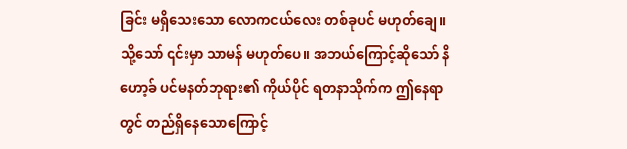ခြင်း မရှိသေးသော လောကငယ်လေး တစ်ခုပင် မဟုတ်ချေ။ သို့သော် ၎င်းမှာ သာမန် မဟုတ်ပေ။ အဘယ်ကြောင့်ဆိုသော် နိဟော့ခ် ပင်မနတ်ဘုရား၏ ကိုယ်ပိုင် ရတနာသိုက်က ဤနေရာတွင် တည်ရှိနေသောကြောင့်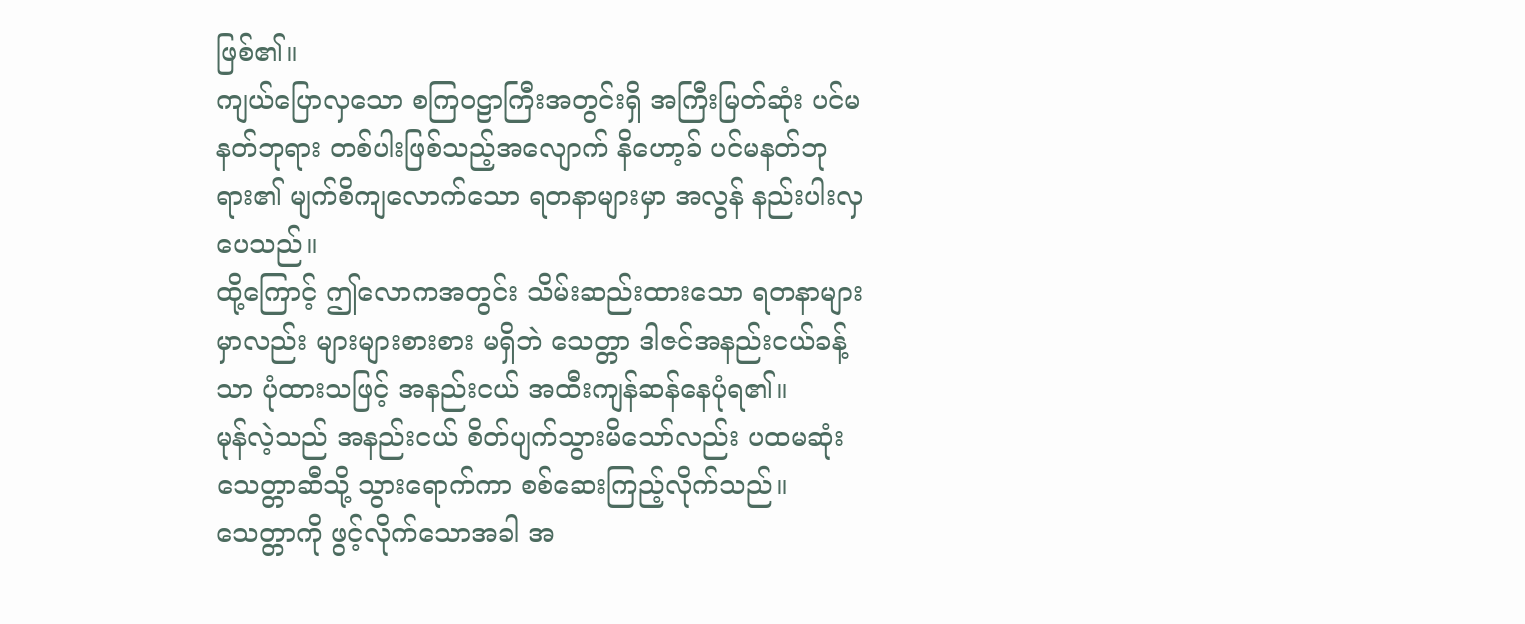ဖြစ်၏။
ကျယ်ပြောလှသော စကြဝဠာကြီးအတွင်းရှိ အကြီးမြတ်ဆုံး ပင်မနတ်ဘုရား တစ်ပါးဖြစ်သည့်အလျောက် နိဟော့ခ် ပင်မနတ်ဘုရား၏ မျက်စိကျလောက်သော ရတနာများမှာ အလွန် နည်းပါးလှပေသည်။
ထို့ကြောင့် ဤလောကအတွင်း သိမ်းဆည်းထားသော ရတနာများမှာလည်း များများစားစား မရှိဘဲ သေတ္တာ ဒါဇင်အနည်းငယ်ခန့်သာ ပုံထားသဖြင့် အနည်းငယ် အထီးကျန်ဆန်နေပုံရ၏။
မုန်လဲ့သည် အနည်းငယ် စိတ်ပျက်သွားမိသော်လည်း ပထမဆုံး သေတ္တာဆီသို့ သွားရောက်ကာ စစ်ဆေးကြည့်လိုက်သည်။ သေတ္တာကို ဖွင့်လိုက်သောအခါ အ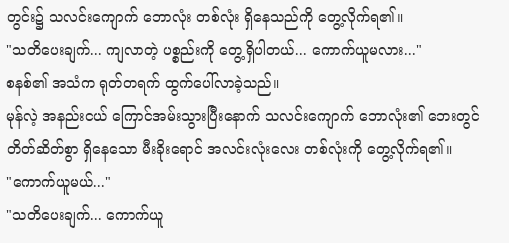တွင်း၌ သလင်းကျောက် ဘောလုံး တစ်လုံး ရှိနေသည်ကို တွေ့လိုက်ရ၏။
"သတိပေးချက်... ကျလာတဲ့ ပစ္စည်းကို တွေ့ရှိပါတယ်... ကောက်ယူမလား..."
စနစ်၏ အသံက ရုတ်တရက် ထွက်ပေါ်လာခဲ့သည်။
မုန်လဲ့ အနည်းငယ် ကြောင်အမ်းသွားပြီးနောက် သလင်းကျောက် ဘောလုံး၏ ဘေးတွင် တိတ်ဆိတ်စွာ ရှိနေသော မီးခိုးရောင် အလင်းလုံးလေး တစ်လုံးကို တွေ့လိုက်ရ၏။
"ကောက်ယူမယ်..."
"သတိပေးချက်... ကောက်ယူ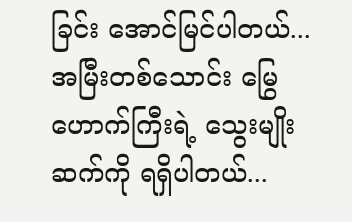ခြင်း အောင်မြင်ပါတယ်... အမြီးတစ်သောင်း မြွေဟောက်ကြီးရဲ့ သွေးမျိုးဆက်ကို ရရှိပါတယ်...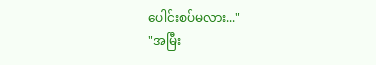ပေါင်းစပ်မလား..."
"အမြီး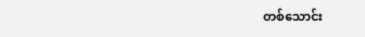တစ်သောင်း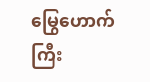မြွေဟောက်ကြီး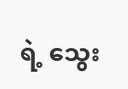ရဲ့ သွေး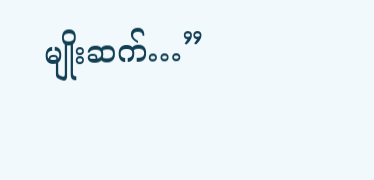မျိုးဆက်…”